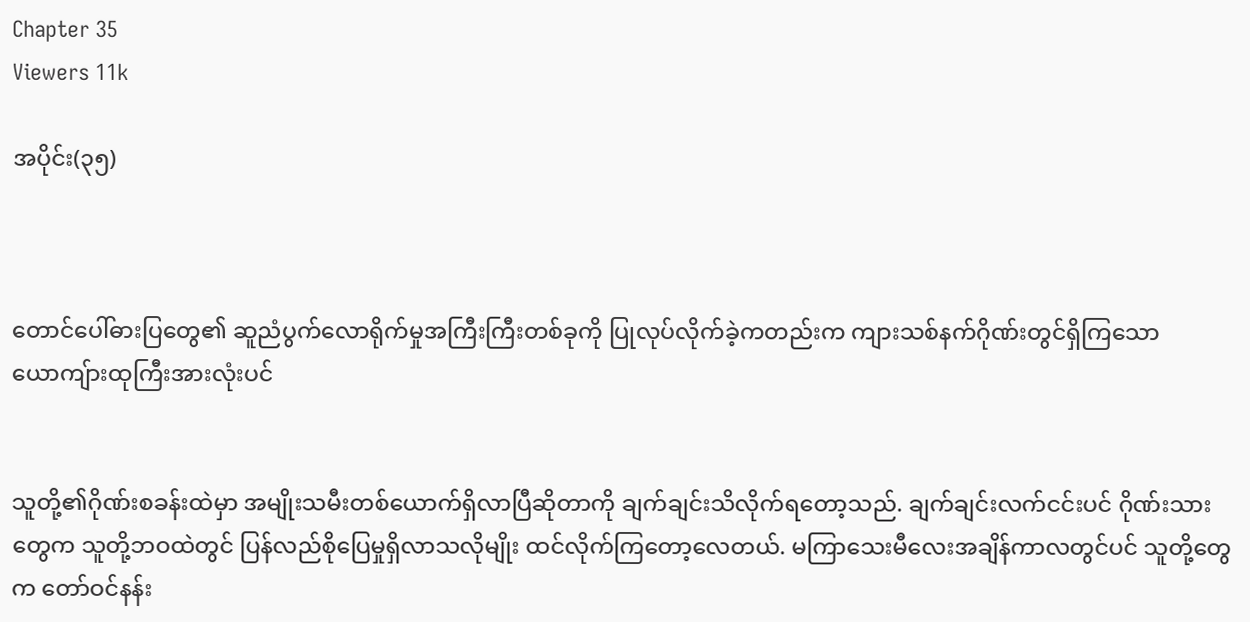Chapter 35
Viewers 11k

အပိုင်း(၃၅)



တောင်ပေါ်ဓားပြတွေ၏ ဆူညံပွက်လောရိုက်မှုအကြီးကြီးတစ်ခုကို ပြုလုပ်လိုက်ခဲ့ကတည်းက ကျားသစ်နက်ဂိုဏ်းတွင်ရှိကြသော ယောကျ်ားထုကြီးအားလုံးပင်


သူတို့၏ဂိုဏ်းစခန်းထဲမှာ အမျိုးသမီးတစ်ယောက်ရှိလာပြီဆိုတာကို ချက်ချင်းသိလိုက်ရတော့သည်. ချက်ချင်းလက်ငင်းပင် ဂိုဏ်းသားတွေက သူတို့ဘဝထဲတွင် ပြန်လည်စိုပြေမှုရှိလာသလိုမျိုး ထင်လိုက်ကြတော့လေတယ်. မကြာသေးမီလေးအချိန်ကာလတွင်ပင် သူတို့တွေက တော်ဝင်နန်း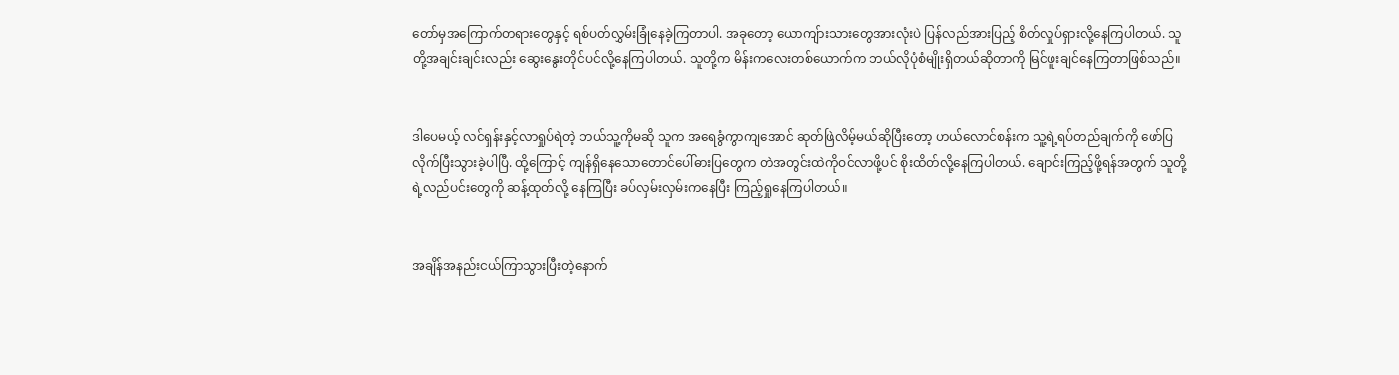တော်မှအကြောက်တရားတွေနှင့် ရစ်ပတ်လွှမ်းခြုံနေခဲ့ကြတာပါ. အခုတော့ ယောကျ်ားသားတွေအားလုံးပဲ ပြန်လည်အားပြည့် စိတ်လှုပ်ရှားလို့နေကြပါတယ်. သူတို့အချင်းချင်းလည်း ဆွေးနွေးတိုင်ပင်လို့နေကြပါတယ်. သူတို့က မိန်းကလေးတစ်ယောက်က ဘယ်လိုပုံစံမျိုးရှိတယ်ဆိုတာကို မြင်ဖူးချင်နေကြတာဖြစ်သည်။


ဒါပေမယ့် လင်ရှန်းနှင့်လာရှုပ်ရဲတဲ့ ဘယ်သူ့ကိုမဆို သူက အရေခွံကွာကျအောင် ဆုတ်ဖြဲလိမ့်မယ်ဆိုပြီးတော့ ဟယ်လောင်စန်းက သူ့ရဲ့ရပ်တည်ချက်ကို ဖော်ပြလိုက်ပြီးသွားခဲ့ပါပြီ. ထို့ကြောင့် ကျန်ရှိနေသောတောင်ပေါ်ဓားပြတွေက တဲအတွင်းထဲကိုဝင်လာဖို့ပင် စိုးထိတ်လို့နေကြပါတယ်. ချောင်းကြည့်ဖို့ရန်အတွက် သူတို့ရဲ့လည်ပင်းတွေကို ဆန့်ထုတ်လို့ နေကြပြီး ခပ်လှမ်းလှမ်းကနေပြီး ကြည့်ရှုနေကြပါတယ်။


အချိန်အနည်းငယ်ကြာသွားပြီးတဲ့နောက်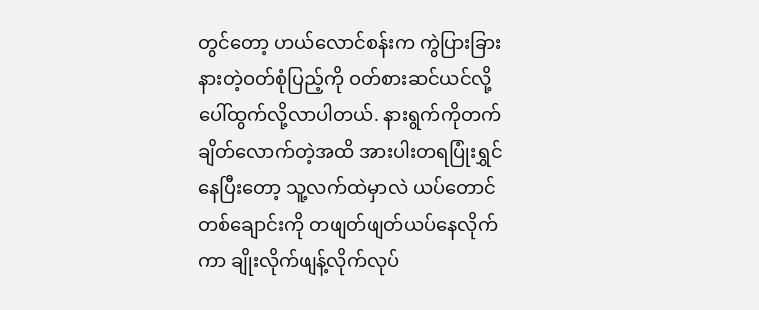တွင်တော့ ဟယ်လောင်စန်းက ကွဲပြားခြားနားတဲ့ဝတ်စုံပြည့်ကို ဝတ်စားဆင်ယင်လို့ ပေါ်ထွက်လို့လာပါတယ်. နားရွက်ကိုတက်ချိတ်လောက်တဲ့အထိ အားပါးတရပြုံးရွှင်နေပြီးတော့ သူ့လက်ထဲမှာလဲ ယပ်တောင်တစ်ချောင်းကို တဖျတ်ဖျတ်ယပ်နေလိုက်ကာ ချိုးလိုက်ဖျန့်လိုက်လုပ်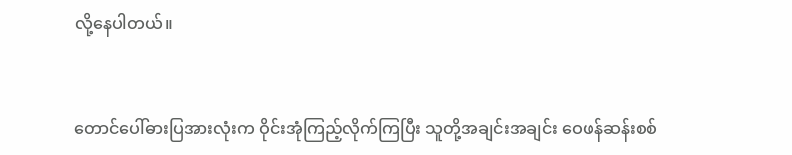လို့နေပါတယ်။


တောင်ပေါ်ဓားပြအားလုံးက ဝိုင်းအုံကြည့်လိုက်ကြပြီး သူတို့အချင်းအချင်း ဝေဖန်ဆန်းစစ်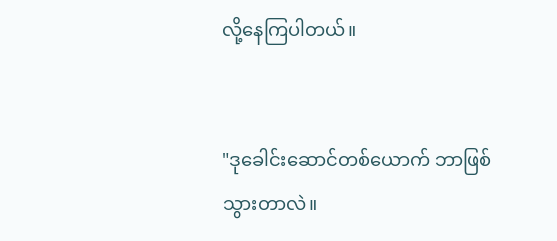လို့နေကြပါတယ်။


"ဒုခေါင်းဆောင်တစ်ယောက် ဘာဖြစ်သွားတာလဲ။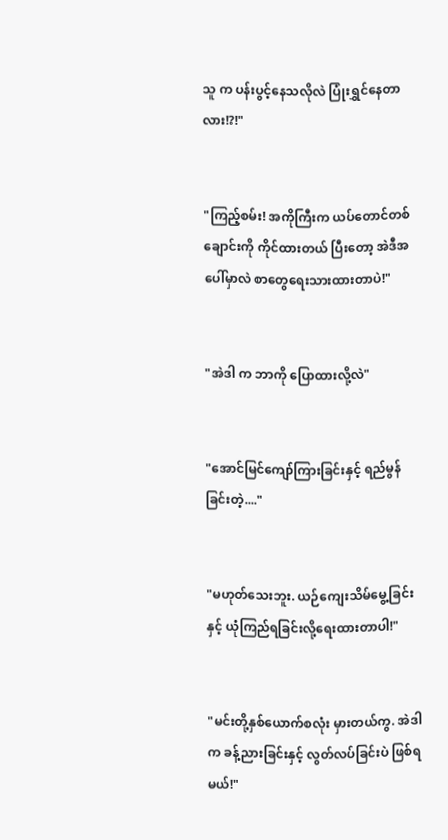သူ က ပန်းပွင့်နေသလိုလဲ ပြုံးရွှင်နေတာလား!?!"


"ကြည့်စမ်း! အကိုကြီးက ယပ်တောင်တစ်ချောင်းကို ကိုင်ထားတယ် ပြီးတော့ အဲဒီအပေါ်မှာလဲ စာတွေရေးသားထားတာပဲ!"


"အဲဒါ က ဘာကို ပြောထားလို့လဲ"


"အောင်မြင်ကျော်ကြားခြင်းနှင့် ရည်မွန်ခြင်းတဲ့...."


"မဟုတ်သေးဘူး. ယဉ်ကျေးသိမ်မွေ့ခြင်းနှင့် ယုံကြည်ရခြင်းလို့ရေးထားတာပါ!"


"မင်းတို့နှစ်ယောက်စလုံး မှားတယ်ကွ. အဲဒါက ခန့်ညားခြင်းနှင့် လွတ်လပ်ခြင်းပဲ ဖြစ်ရမယ်!"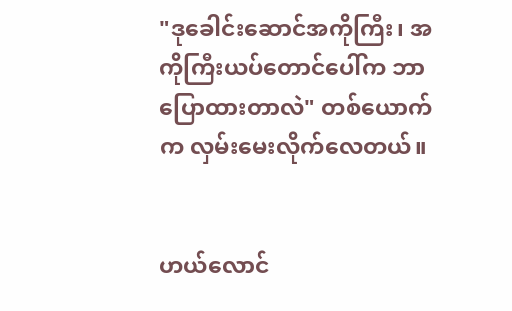"ဒုခေါင်းဆောင်အကိုကြီး၊ အကိုကြီးယပ်တောင်ပေါ်က ဘာပြောထားတာလဲ" တစ်ယောက်က လှမ်းမေးလိုက်လေတယ်။


ဟယ်လောင်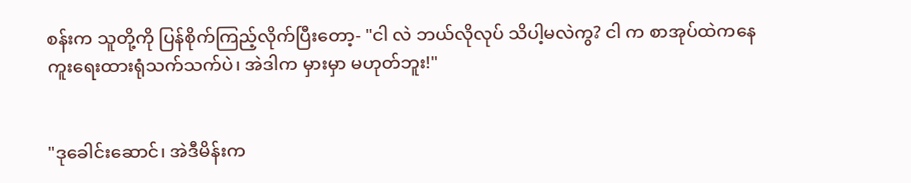စန်းက သူတို့ကို ပြန်စိုက်ကြည့်လိုက်ပြီးတော့- "ငါ လဲ ဘယ်လိုလုပ် သိပါ့မလဲကွ? ငါ က စာအုပ်ထဲကနေ ကူးရေးထားရုံသက်သက်ပဲ၊ အဲဒါက မှားမှာ မဟုတ်ဘူး!"


"ဒုခေါင်းဆောင်၊ အဲဒီမိန်းက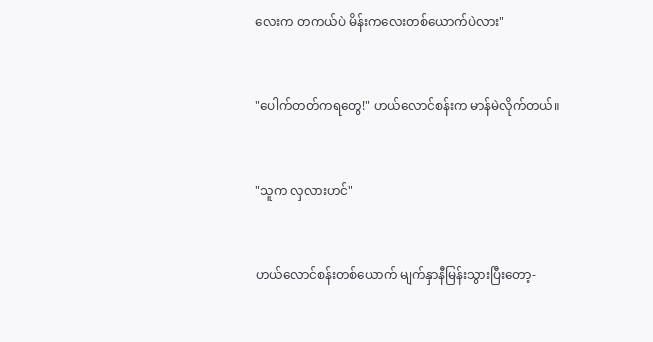လေးက တကယ်ပဲ မိန်းကလေးတစ်ယောက်ပဲလား"


"ပေါက်တတ်ကရတွေ!" ဟယ်လောင်စန်းက မာန်မဲလိုက်တယ်။


"သူက လှလားဟင်"


ဟယ်လောင်စန်းတစ်ယောက် မျက်နှာနီမြန်းသွားပြီးတော့-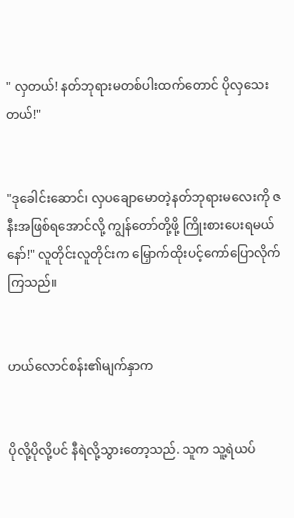" လှတယ်! နတ်ဘုရားမတစ်ပါးထက်တောင် ပိုလှသေးတယ်!"


"ဒုခေါင်းဆောင်၊ လှပချောမောတဲ့နတ်ဘုရားမလေးကို ဇနီးအဖြစ်ရအောင်လို့ ကျွန်တော်တို့ဖို့ ကြိုးစားပေးရမယ်နော်!" လူတိုင်းလူတိုင်းက မြှောက်ထိုးပင့်ကော်ပြောလိုက်ကြသည်။


ဟယ်လောင်စန်း၏မျက်နှာက


ပိုလို့ပိုလို့ပင် နီရဲလို့သွားတော့သည်. သူက သူ့ရဲယပ်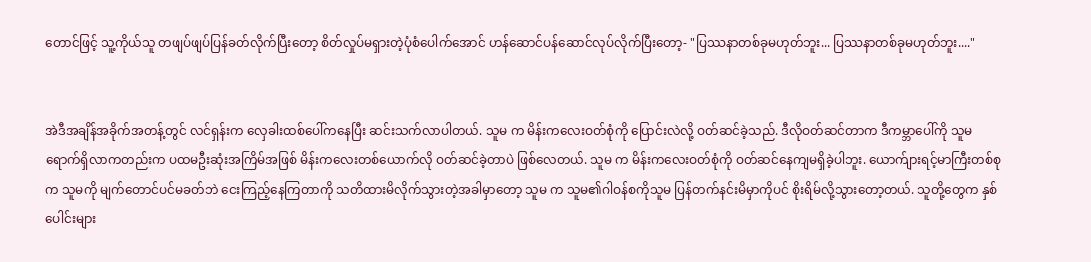တောင်ဖြင့် သူ့ကိုယ်သူ တဖျပ်ဖျပ်ပြန်ခတ်လိုက်ပြီးတော့ စိတ်လှုပ်မရှားတဲ့ပုံစံပေါက်အောင် ဟန်ဆောင်ပန်ဆောင်လုပ်လိုက်ပြီးတော့- "ပြဿနာတစ်ခုမဟုတ်ဘူး... ပြဿနာတစ်ခုမဟုတ်ဘူး...."


အဲဒီအချိန်အခိုက်အတန့်တွင် လင်ရှန်းက လှေခါးထစ်ပေါ်ကနေပြီး ဆင်းသက်လာပါတယ်. သူမ က မိန်းကလေးဝတ်စုံကို ပြောင်းလဲလို့ ဝတ်ဆင်ခဲ့သည်. ဒီလိုဝတ်ဆင်တာက ဒီကမ္ဘာပေါ်ကို သူမ ရောက်ရှိလာကတည်းက ပထမဦးဆုံးအကြိမ်အဖြစ် မိန်းကလေးတစ်ယောက်လို ဝတ်ဆင်ခဲ့တာပဲ ဖြစ်လေတယ်. သူမ က မိန်းကလေးဝတ်စုံကို ဝတ်ဆင်နေကျမရှိခဲ့ပါဘူး. ယောက်ျားရင့်မာကြီးတစ်စုက သူမကို မျက်တောင်ပင်မခတ်ဘဲ ငေးကြည့်နေကြတာကို သတိထားမိလိုက်သွားတဲ့အခါမှာတော့ သူမ က သူမ၏ဂါဝန်စကိုသူမ ပြန်တက်နင်းမိမှာကိုပင် စိုးရိမ်လို့သွားတော့တယ်. သူတို့တွေက နှစ်ပေါင်းများ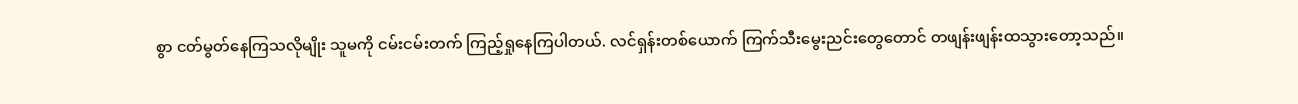စွာ ငတ်မွတ်နေကြသလိုမျိုး သူမကို ငမ်းငမ်းတက် ကြည့်ရှုနေကြပါတယ်. လင်ရှန်းတစ်ယောက် ကြက်သီးမွေးညင်းတွေတောင် တဖျန်းဖျန်းထသွားတော့သည်။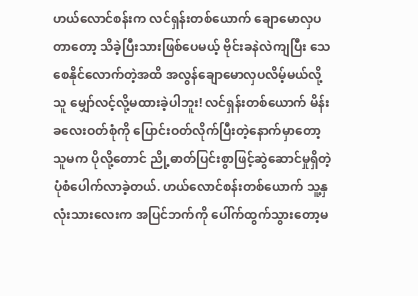ဟယ်လောင်စန်းက လင်ရှန်းတစ်ယောက် ချောမောလှပတာတော့ သိခဲ့ပြီးသားဖြစ်ပေမယ့် ဗိုင်းခနဲလဲကျပြီး သေစေနိုင်လောက်တဲ့အထိ အလွန်ချောမောလှပလိမ့်မယ်လို့ သူ မျှော်လင့်လို့မထားခဲ့ပါဘူး! လင်ရှန်းတစ်ယောက် မိန်းခလေးဝတ်စုံကို ပြောင်းဝတ်လိုက်ပြီးတဲ့နောက်မှာတော့ သူမက ပိုလို့တောင် ညို့ဓာတ်ပြင်းစွာဖြင့်ဆွဲဆောင်မှုရှိတဲ့ ပုံစံပေါက်လာခဲ့တယ်. ဟယ်လောင်စန်းတစ်ယောက် သူ့နှလုံးသားလေးက အပြင်ဘက်ကို ပေါ်က်ထွက်သွားတော့မ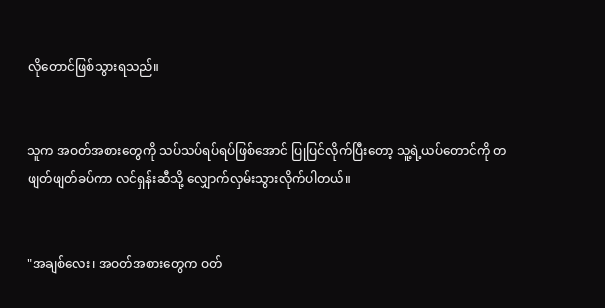လိုတောင်ဖြစ်သွားရသည်။


သူက အဝတ်အစားတွေကို သပ်သပ်ရပ်ရပ်ဖြစ်အောင် ပြုပြင်လိုက်ပြီးတော့ သူ့ရဲ့ယပ်တောင်ကို တဖျတ်ဖျတ်ခပ်ကာ လင်ရှန်းဆီသို့ လျှောက်လှမ်းသွားလိုက်ပါတယ်။


"အချစ်လေး၊ အဝတ်အစားတွေက ဝတ်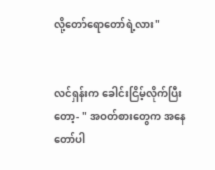လို့တော်ရောတော်ရဲ့လား"


လင်ရှန်းက ခေါင်းငြိမ့်လိုက်ပြီးတော့- " အဝတ်စားတွေက အနေတော်ပါ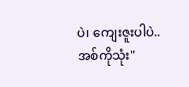ပဲ၊ ကျေးဇူးပါပဲ..အစ်ကိုသုံး"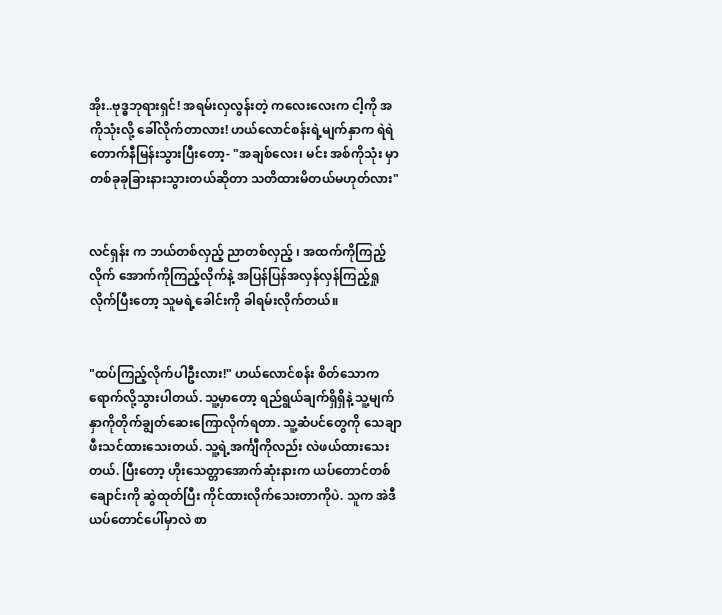အိုး..ဗုဒ္ဓဘုရားရှင်! အရမ်းလှလွန်းတဲ့ ကလေးလေးက ငါ့ကို အကိုသုံးလို့ ခေါ်လိုက်တာလား! ဟယ်လောင်စန်းရဲ့မျက်နှာက ရဲရဲတောက်နီမြန်းသွားပြီးတော့- "အချစ်လေး၊ မင်း အစ်ကိုသုံး မှာ တစ်ခုခုခြားနားသွားတယ်ဆိုတာ သတိထားမိတယ်မဟုတ်လား"


လင်ရှန်း က ဘယ်တစ်လှည့် ညာတစ်လှည့် ၊ အထက်ကိုကြည့်လိုက် အောက်ကိုကြည့်လိုက်နဲ့ အပြန်ပြန်အလှန်လှန်ကြည့်ရှုလိုက်ပြီးတော့ သူမရဲ့ခေါင်းကို ခါရမ်းလိုက်တယ်။


"ထပ်ကြည့်လိုက်ပါဦးလား!" ဟယ်လောင်စန်း စိတ်သောကရောက်လို့သွားပါတယ်. သူ့မှာတော့ ရည်ရွယ်ချက်ရှိရှိနဲ့ သူ့မျက်နှာကိုတိုက်ချွတ်ဆေးကြောလိုက်ရတာ. သူ့ဆံပင်တွေကို သေချာဖီးသင်ထားသေးတယ်. သူ့ရဲ့အင်္ကျီကိုလည်း လဲဖယ်ထားသေးတယ်. ပြီးတော့ ဟိုးသေတ္တာအောက်ဆုံးနားက ယပ်တောင်တစ်ချောင်းကို ဆွဲထုတ်ပြီး ကိုင်ထားလိုက်သေးတာကိုပဲ. သူက အဲဒီယပ်တောင်ပေါ်မှာလဲ စာ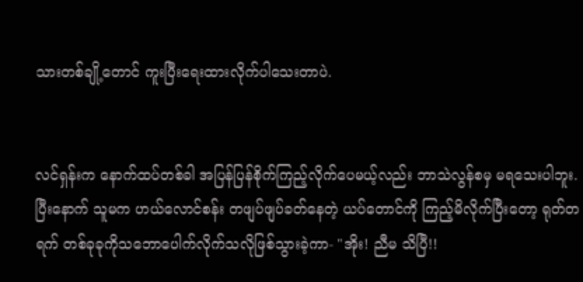သားတစ်ချို့တောင် ကူးပြီးရေးထားလိုက်ပါသေးတာပဲ.


လင်ရှန်းက နောက်ထပ်တစ်ခါ အပြန်ပြန်စိုက်ကြည့်လိုက်ပေမယ့်လည်း ဘာသဲလွန်စမှ မရသေးပါဘူး. ပြီးနောက် သူမက ဟယ်လောင်စန်း တဖျပ်ဖျပ်ခတ်နေတဲ့ ယပ်တောင်ကို ကြည့်မိလိုက်ပြီးတော့ ရုတ်တရက် တစ်ခုခုကိုသဘောပေါက်လိုက်သလိုဖြစ်သွားခဲ့ကာ- "အိုး! ညီမ သိပြီ!!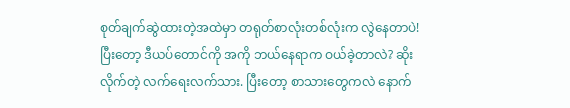စုတ်ချက်ဆွဲထားတဲ့အထဲမှာ တရုတ်စာလုံးတစ်လုံးက လွဲနေတာပဲ! ပြီးတော့ ဒီယပ်တောင်ကို အကို ဘယ်နေရာက ဝယ်ခဲ့တာလဲ? ဆိုးလိုက်တဲ့ လက်ရေးလက်သား. ပြီးတော့ စာသားတွေကလဲ နောက်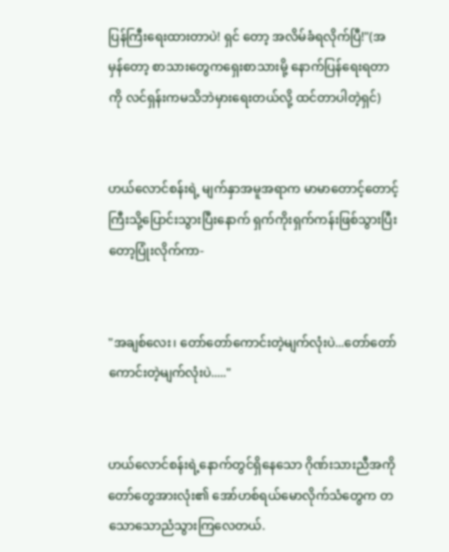ပြန်ကြီးရေးထားတာပဲ! ရှင် တော့ အလိမ်ခံရလိုက်ပြီ!"(အမှန်တော့ စာသားတွေကရှေးစာသားမို့ နောက်ပြန်ရေးရတာကို လင်ရှန်းကမသိဘဲမှားရေးတယ်လို့ ထင်တာပါတဲ့ရှင်)


ဟယ်လောင်စန်းရဲ့ မျက်နှာအမူအရာက မာမာတောင့်တောင့်ကြီးသို့ပြောင်းသွားပြီးနောက် ရှက်ကိုးရှက်ကန်းဖြစ်သွားပြီးတော့ပြုံးလိုက်ကာ-


"အချစ်လေး၊ တော်တော်ကောင်းတဲ့မျက်လုံးပဲ...တော်တော်ကောင်းတဲ့မျက်လုံးပဲ....."


ဟယ်လောင်စန်းရဲ့နောက်တွင်ရှိနေသော ဂိုဏ်းသားညီအကိုတော်တွေအားလုံး၏ အော်ဟစ်ရယ်မောလိုက်သံတွေက တသောသောညံသွားကြလေတယ်.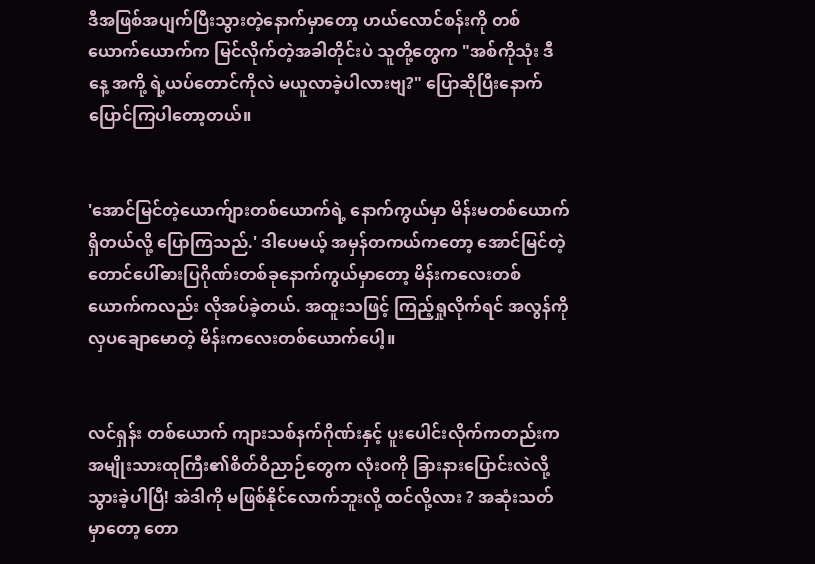ဒီအဖြစ်အပျက်ပြီးသွားတဲ့နောက်မှာတော့ ဟယ်လောင်စန်းကို တစ်ယောက်ယောက်က မြင်လိုက်တဲ့အခါတိုင်းပဲ သူတို့တွေက "အစ်ကိုသုံး ဒီနေ့ အကို့ ရဲ့ယပ်တောင်ကိုလဲ မယူလာခဲ့ပါလားဗျ?" ပြောဆိုပြီးနောက်ပြောင်ကြပါတော့တယ်။


'အောင်မြင်တဲ့ယောက်ျားတစ်ယောက်ရဲ့ နောက်ကွယ်မှာ မိန်းမတစ်ယောက်ရှိတယ်လို့ ပြောကြသည်.' ဒါပေမယ့် အမှန်တကယ်ကတော့ အောင်မြင်တဲ့တောင်ပေါ်ဓားပြဂိုဏ်းတစ်ခုနောက်ကွယ်မှာတော့ မိန်းကလေးတစ်ယောက်ကလည်း လိုအပ်ခဲ့တယ်. အထူးသဖြင့် ကြည့်ရှုလိုက်ရင် အလွန်ကိုလှပချောမောတဲ့ မိန်းကလေးတစ်ယောက်ပေါ့။


လင်ရှန်း တစ်ယောက် ကျားသစ်နက်ဂိုဏ်းနှင့် ပူးပေါင်းလိုက်ကတည်းက အမျိုးသားထုကြီး၏စိတ်ဝိညာဉ်တွေက လုံးဝကို ခြားနားပြောင်းလဲလို့သွားခဲ့ပါပြီ! အဲဒါကို မဖြစ်နိုင်လောက်ဘူးလို့ ထင်လို့လား ? အဆုံးသတ်မှာတော့ တော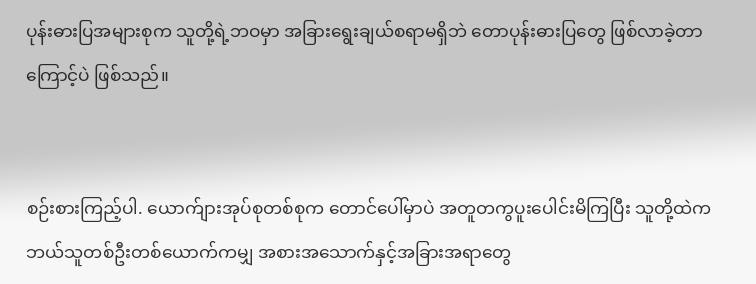ပုန်းဓားပြအများစုက သူတို့ရဲ့ဘဝမှာ အခြားရွေးချယ်စရာမရှိဘဲ တောပုန်းဓားပြတွေ ဖြစ်လာခဲ့တာကြောင့်ပဲ ဖြစ်သည်။


စဉ်းစားကြည့်ပါ. ယောက်ျားအုပ်စုတစ်စုက တောင်ပေါ်မှာပဲ အတူတကွပူးပေါင်းမိကြပြီး သူတို့ထဲက ဘယ်သူတစ်ဦးတစ်ယောက်ကမျှ အစားအသောက်နှင့်အခြားအရာတွေ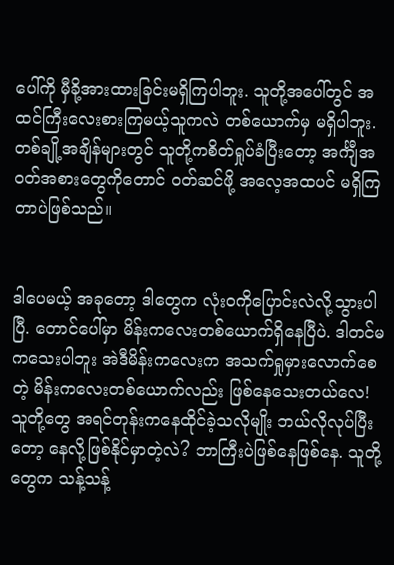ပေါ်ကို မှီခို့အားထားခြင်းမရှိကြပါဘူး. သူတို့အပေါ်တွင် အထင်ကြီးလေးစားကြမယ့်သူကလဲ တစ်ယောက်မှ မရှိပါဘူး. တစ်ချို့အချိန်များတွင် သူတို့ကစိတ်ရှုပ်ခံပြီးတော့ အင်္ကျီအဝတ်အစားတွေကိုတောင် ဝတ်ဆင်ဖို့ အလေ့အထပင် မရှိကြတာပဲဖြစ်သည်။


ဒါပေမယ့် အခုတော့ ဒါတွေက လုံးဝကိုပြောင်းလဲလို့သွားပါပြီ. တောင်ပေါ်မှာ မိန်းကလေးတစ်ယောက်ရှိနေပြီပဲ. ဒါတင်မကသေးပါဘူး အဲဒီမိန်းကလေးက အသက်ရှုမှားလောက်စေတဲ့ မိန်းကလေးတစ်ယောက်လည်း ဖြစ်နေသေးတယ်လေ! သူတို့တွေ အရင်တုန်းကနေထိုင်ခဲ့သလိုမျိုး ဘယ်လိုလုပ်ပြီးတော့ နေလို့ဖြစ်နိုင်မှာတဲ့လဲ? ဘာကြီးပဲဖြစ်နေဖြစ်နေ. သူတို့တွေက သန့်သန့်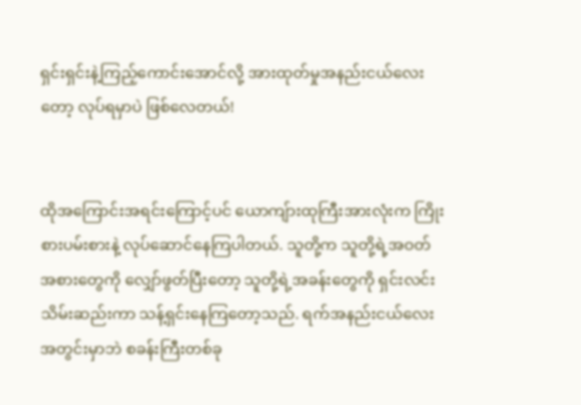ရှင်းရှင်းနဲ့ကြည့်ကောင်းအောင်လို့ အားထုတ်မှုအနည်းငယ်လေးတော့ လုပ်ရမှာပဲ ဖြစ်လေတယ်!


ထိုအကြောင်းအရင်းကြောင့်ပင် ယောကျ်ားထုကြီးအားလုံးက ကြိုးစားပမ်းစားနဲ့ လုပ်ဆောင်နေကြပါတယ်. သူတို့က သူတို့ရဲ့အဝတ်အစားတွေကို လျှော်ဖွတ်ပြီးတော့ သူတို့ရဲ့အခန်းတွေကို ရှင်းလင်းသိမ်းဆည်းကာ သန့်ရှင်းနေကြတော့သည်. ရက်အနည်းငယ်လေးအတွင်းမှာဘဲ စခန်းကြီးတစ်ခု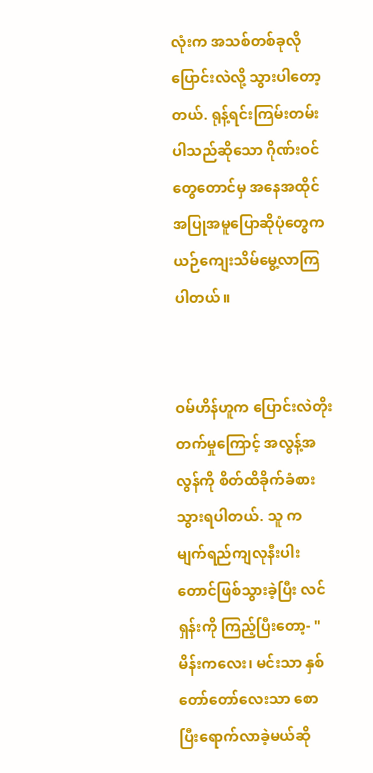လုံးက အသစ်တစ်ခုလို ပြောင်းလဲလို့ သွားပါတော့တယ်. ရုန့်ရင်းကြမ်းတမ်းပါသည်ဆိုသော ဂိုဏ်းဝင်တွေတောင်မှ အနေအထိုင်အပြုအမူပြောဆိုပုံတွေက ယဉ်ကျေးသိမ်မွေ့လာကြပါတယ်။


ဝမ်ဟိန်ဟူက ပြောင်းလဲတိုးတက်မှုကြောင့် အလွန့်အလွန်ကို စိတ်ထိခိုက်ခံစားသွားရပါတယ်. သူ က မျက်ရည်ကျလုနီးပါးတောင်ဖြစ်သွားခဲ့ပြီး လင်ရှန်းကို ကြည့်ပြီးတော့- "မိန်းကလေး၊ မင်းသာ နှစ်တော်တော်လေးသာ စောပြီးရောက်လာခဲ့မယ်ဆို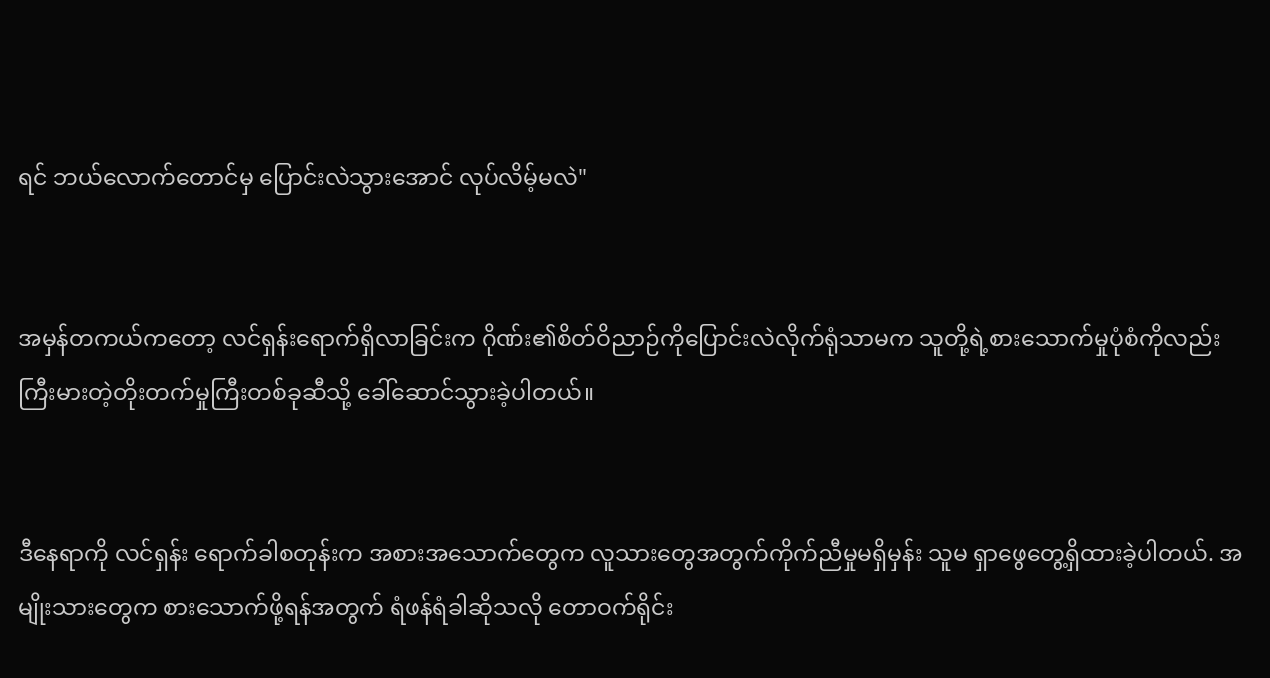ရင် ဘယ်လောက်တောင်မှ ပြောင်းလဲသွားအောင် လုပ်လိမ့်မလဲ"


အမှန်တကယ်ကတော့ လင်ရှန်းရောက်ရှိလာခြင်းက ဂိုဏ်း၏စိတ်ဝိညာဉ်ကိုပြောင်းလဲလိုက်ရုံသာမက သူတို့ရဲ့စားသောက်မှုပုံစံကိုလည်း ကြီးမားတဲ့တိုးတက်မှုကြီးတစ်ခုဆီသို့ ခေါ်ဆောင်သွားခဲ့ပါတယ်။


ဒီနေရာကို လင်ရှန်း ရောက်ခါစတုန်းက အစားအသောက်တွေက လူသားတွေအတွက်ကိုက်ညီမှုမရှိမှန်း သူမ ရှာဖွေတွေ့ရှိထားခဲ့ပါတယ်. အမျိုးသားတွေက စားသောက်ဖို့ရန်အတွက် ရံဖန်ရံခါဆိုသလို တောဝက်ရိုင်း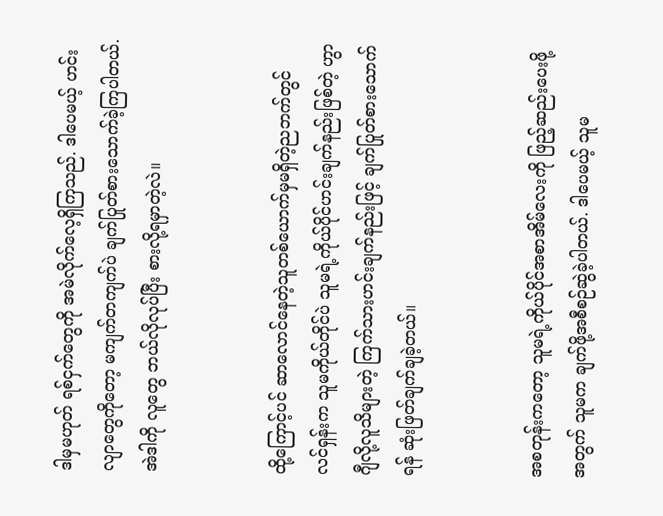ဒါမှမဟုတ် ရစ်ငှက်တွေကို အမဲလိုက်လေ့ရှိကြသည်. ဒါပေမယ့် ဟင်းလျာတွေကိုတော့ မကျက်တကျက်ပဲ ချက်ပြုတ်စားသောက်ခဲ့ကြပါတယ်. အဲဒါကို လူတွေ ဘယ်လိုလုပ်ပြီး စားလို့ရမှာတဲ့လဲ။


ထို့ကြောင့်ပင် ဆာလောင်နေတဲ့သူတစ်ယောက်မှမရှိတဲ့ညဘက်တွင် လင်ရှန်းက သူမကိုယ်တိုင်ပဲ သူမရဲ့ကိုယ်ပိုင်ဟင်းချက်နည်းဖြစ်တဲ့ ဟွာဂျီလို့လူသိများတဲ့ ကြက်သားဟင်းချက်နည်းဖြင့် ချက်ပြုတ်စားသောက်ရန် ဆုံးဖြတ်ချက်ချခဲ့တယ်။


အစတုန်းကတော့ သူမရဲ့ကိုယ်ပိုင်အစာအိမ်လေးကို ဖြည့်ဆည်းပေးဖို့အတွက် သူမက ချက်ဖို့အစီစဉ်ဆွဲခဲ့ပါတယ်. ဒါပေမယ့် သူမ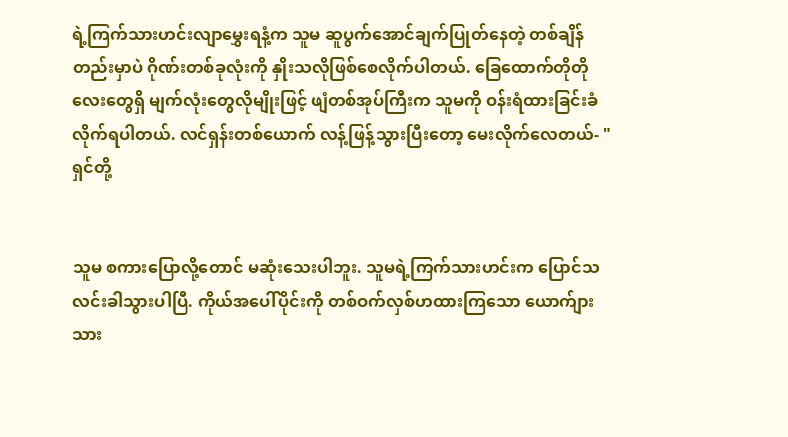ရဲ့ကြက်သားဟင်းလျာမွှေးရနံ့က သူမ ဆူပွက်အောင်ချက်ပြုတ်နေတဲ့ တစ်ချိန်တည်းမှာပဲ ဂိုဏ်းတစ်ခုလုံးကို နှိုးသလိုဖြစ်စေလိုက်ပါတယ်. ခြေထောက်တိုတိုလေးတွေရှိ မျက်လုံးတွေလိုမျိုးဖြင့် ဖျံတစ်အုပ်ကြီးက သူမကို ဝန်းရံထားခြင်းခံလိုက်ရပါတယ်. လင်ရှန်းတစ်ယောက် လန့်ဖြန့်သွားပြီးတော့ မေးလိုက်လေတယ်- " ရှင်တို့


သူမ စကားပြောလို့တောင် မဆုံးသေးပါဘူး. သူမရဲ့ကြက်သားဟင်းက ပြောင်သလင်းခါသွားပါပြီ. ကိုယ်အပေါ်ပိုင်းကို တစ်ဝက်လှစ်ဟထားကြသော ယောက်ျားသား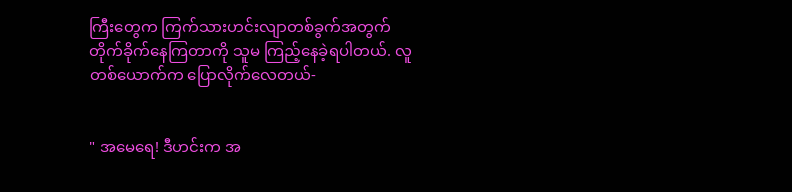ကြီးတွေက ကြက်သားဟင်းလျာတစ်ခွက်အတွက် တိုက်ခိုက်နေကြတာကို သူမ ကြည့်နေခဲ့ရပါတယ်. လူတစ်ယောက်က ပြောလိုက်လေတယ်-


" အမေရေ! ဒီဟင်းက အ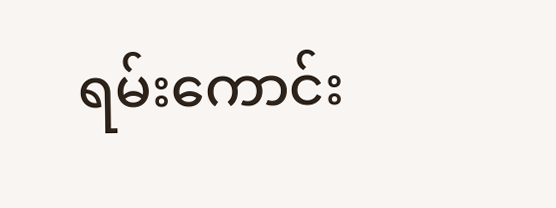ရမ်းကောင်း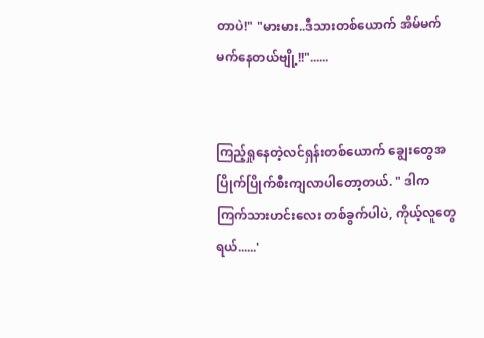တာပဲ!" "မားမား..ဒီသားတစ်ယောက် အိမ်မက်မက်နေတယ်ဗျို့!!"......


ကြည့်ရှုနေတဲ့လင်ရှန်းတစ်ယောက် ချွေးတွေအပြိုက်ပြိုက်စီးကျလာပါတော့တယ်. " ဒါက ကြက်သားဟင်းလေး တစ်ခွက်ပါပဲ, ကိုယ့်လူတွေရယ်......'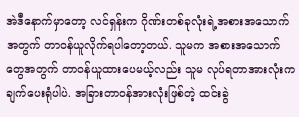အဲဒီနောက်မှာတော့ လင်ရှန်းက ဂိုဏ်းတစ်ခုလုံးရဲ့အစားအသောက်အတွက် တာဝန်ယူလိုက်ရပါတော့တယ်. သူမက အစားအသောက်တွေအတွက် တာဝန်ယူထားပေမယ့်လည်း သူမ လုပ်ရတာအားလုံးက ချက်ပေးရုံပါပဲ. အခြားတာဝန်အားလုံးဖြစ်တဲ့ ထင်းခွဲ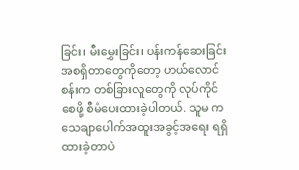ခြင်း၊ မီးမွှေးခြင်း၊ ပန်းကန်ဆေးခြင်း အစရှိတာတွေကိုတော့ ဟယ်လောင်စန်းက တစ်ခြားလူတွေကို လုပ်ကိုင်စေဖို့ စီမံပေးထားခဲ့ပါတယ်. သူမ က သေချာပေါက်အထူးအခွင့်အရေး ရရှိထားခဲ့တာပဲ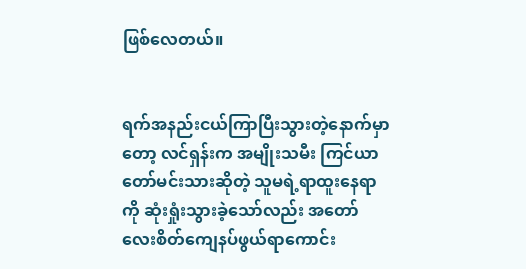ဖြစ်လေတယ်။


ရက်အနည်းငယ်ကြာပြီးသွားတဲ့နောက်မှာတော့ လင်ရှန်းက အမျိုးသမီး ကြင်ယာတော်မင်းသားဆိုတဲ့ သူမရဲ့ရာထူးနေရာကို ဆုံးရှုံးသွားခဲ့သော်လည်း အတော်လေးစိတ်ကျေနပ်ဖွယ်ရာကောင်း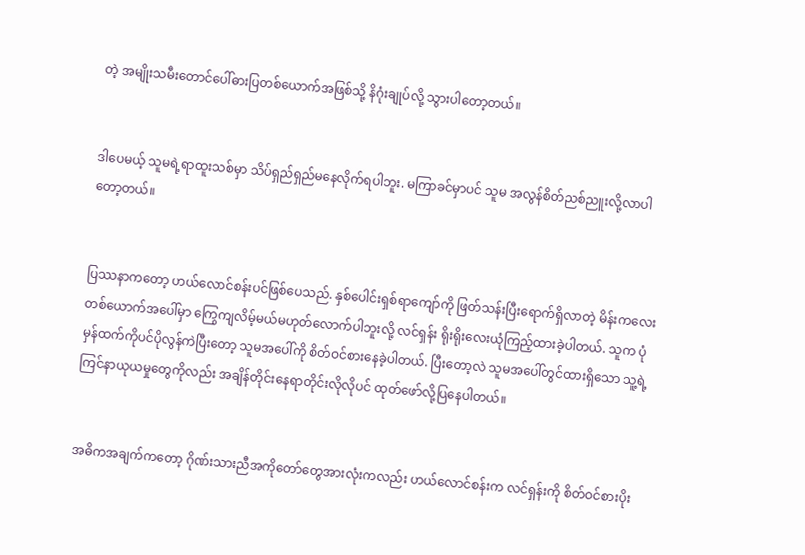တဲ့ အမျိုးသမီးတောင်ပေါ်ဓားပြတစ်ယောက်အဖြစ်သို့ နိဂုံးချုပ်လို့ သွားပါတော့တယ်။


ဒါပေမယ့် သူမရဲ့ရာထူးသစ်မှာ သိပ်ရှည်ရှည်မနေလိုက်ရပါဘူး. မကြာခင်မှာပင် သူမ အလွန်စိတ်ညစ်ညူးလို့လာပါတော့တယ်။


ပြဿနာကတော့ ဟယ်လောင်စန်းပင်ဖြစ်ပေသည်. နှစ်ပေါင်းရှစ်ရာကျော်ကို ဖြတ်သန်းပြီးရောက်ရှိလာတဲ့ မိန်းကလေးတစ်ယောက်အပေါ်မှာ ကြွေကျလိမ့်မယ်မဟုတ်လောက်ပါဘူးလို့ လင်ရှန်း ရိုးရိုးလေးယုံကြည့်ထားခဲ့ပါတယ်. သူက ပုံမှန်ထက်ကိုပင်ပိုလွန်ကဲပြီးတော့ သူမအပေါ်ကို စိတ်ဝင်စားနေခဲ့ပါတယ်. ပြီးတော့လဲ သူမအပေါ်တွင်ထားရှိသော သူ့ရဲ့ကြင်နာယုယမှုတွေကိုလည်း အချိန်တိုင်းနေရာတိုင်းလိုလိုပင် ထုတ်ဖော်လို့ပြနေပါတယ်။


အဓိကအချက်ကတော့ ဂိုဏ်းသားညီအကိုတော်တွေအားလုံးကလည်း ဟယ်လောင်စန်းက လင်ရှန်းကို စိတ်ဝင်စားပိုး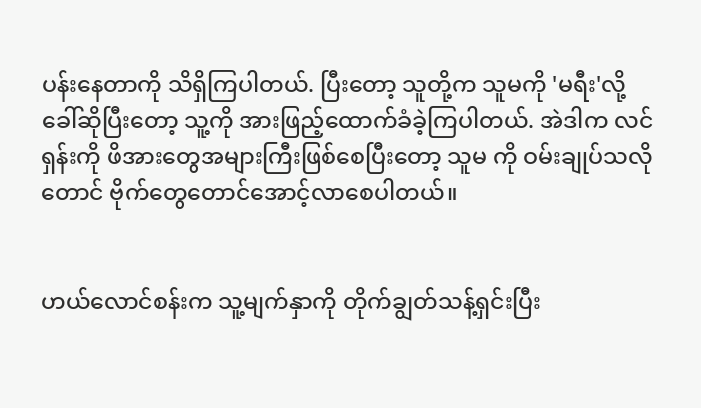ပန်းနေတာကို သိရှိကြပါတယ်. ပြီးတော့ သူတို့က သူမကို 'မရီး'လို့ ခေါ်ဆိုပြီးတော့ သူ့ကို အားဖြည့်ထောက်ခံခဲ့ကြပါတယ်. အဲဒါက လင်ရှန်းကို ဖိအားတွေအများကြီးဖြစ်စေပြီးတော့ သူမ ကို ဝမ်းချုပ်သလိုတောင် ဗိုက်တွေတောင်အောင့်လာစေပါတယ်။


ဟယ်‌လောင်စန်းက သူ့မျက်နှာကို တိုက်ချွတ်သန့်ရှင်းပြီး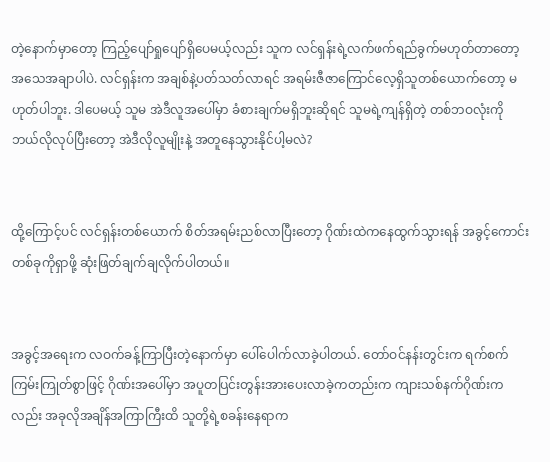တဲ့နောက်မှာတော့ ကြည့်ပျော်ရှုပျော်ရှိပေမယ့်လည်း သူက လင်ရှန်းရဲ့လက်ဖက်ရည်ခွက်မဟုတ်တာတော့ အသေအချာပါပဲ. လင်ရှန်းက အချစ်နဲ့ပတ်သတ်လာရင် အရမ်းဇီဇာကြောင်လေ့ရှိသူတစ်ယောက်တော့ မဟုတ်ပါဘူး. ဒါပေမယ့် သူမ အဲဒီလူအပေါ်မှာ ခံစားချက်မရှိဘူးဆိုရင် သူမရဲ့ကျန်ရှိတဲ့ တစ်ဘဝလုံးကို ဘယ်လိုလုပ်ပြီးတော့ အဲဒီလိုလူမျိုးနဲ့ အတူနေသွားနိုင်ပါ့မလဲ?


ထို့ကြောင့်ပင် လင်ရှန်းတစ်ယောက် စိတ်အရမ်းညစ်လာပြီးတော့ ဂိုဏ်းထဲကနေထွက်သွားရန် အခွင့်ကောင်းတစ်ခုကိုရှာဖို့ ဆုံးဖြတ်ချက်ချလိုက်ပါတယ်။


အခွင့်အရေးက လဝက်ခန့်ကြာပြီးတဲ့နောက်မှာ ပေါ်ပေါက်လာခဲ့ပါတယ်. တော်ဝင်နန်းတွင်းက ရက်စက်ကြမ်းကြုတ်စွာဖြင့် ဂိုဏ်းအပေါ်မှာ အပူတပြင်းတွန်းအားပေးလာခဲ့ကတည်းက ကျားသစ်နက်ဂိုဏ်းကလည်း အခုလိုအချိန်အကြာကြီးထိ သူတို့ရဲ့စခန်းနေရာက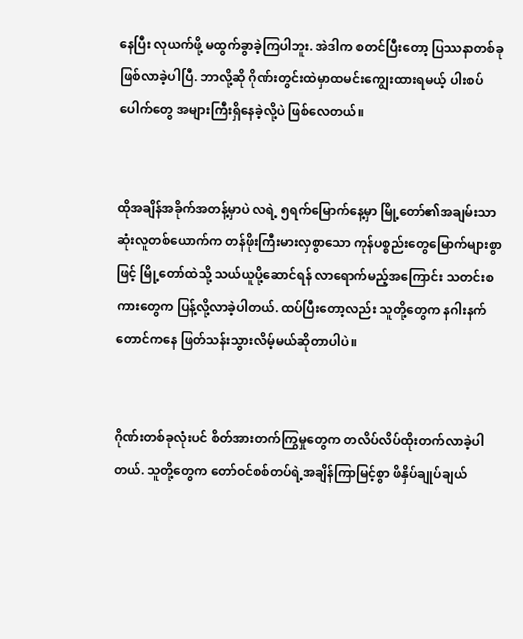နေပြီး လုယက်ဖို့ မထွက်ခွာခဲ့ကြပါဘူး. အဲဒါက စတင်ပြီးတော့ ပြဿနာတစ်ခုဖြစ်လာခဲ့ပါပြီ. ဘာလို့ဆို ဂိုဏ်းတွင်းထဲမှာထမင်းကျွေးထားရမယ့် ပါးစပ်ပေါက်တွေ အများကြီးရှိနေခဲ့လို့ပဲ ဖြစ်လေတယ်။


ထိုအချိန်အခိုက်အတန့်မှာပဲ လရဲ့ ၅ရက်မြောက်နေ့မှာ မြို့တော်၏အချမ်းသာဆုံးလူတစ်ယောက်က တန်ဖိုးကြီးမားလှစွာသော ကုန်ပစ္စည်းတွေမြောက်များစွာဖြင့် မြို့တော်ထဲသို့ သယ်ယူပို့ဆောင်ရန် လာရောက်မည့်အကြောင်း သတင်းစကားတွေက ပြန့်လို့လာခဲ့ပါတယ်. ထပ်ပြီးတော့လည်း သူတို့တွေက နဂါးနက်တောင်ကနေ ဖြတ်သန်းသွားလိမ့်မယ်ဆိုတာပါပဲ။


ဂိုဏ်းတစ်ခုလုံးပင် စိတ်အားတက်ကြွမှုတွေက တလိပ်လိပ်ထိုးတက်လာခဲ့ပါတယ်. သူတို့တွေက တော်ဝင်စစ်တပ်ရဲ့အချိန်ကြာမြင့်စွာ ဖိနှိပ်ချုပ်ချယ်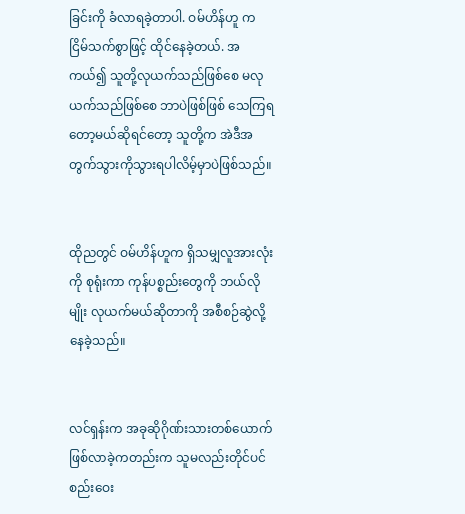ခြင်းကို ခံလာရခဲ့တာပါ. ဝမ်ဟိန်ဟူ က ငြိမ်သက်စွာဖြင့် ထိုင်နေခဲ့တယ်. အကယ်၍ သူတို့လုယက်သည်ဖြစ်စေ မလုယက်သည်ဖြစ်စေ ဘာပဲဖြစ်ဖြစ် သေကြရတော့မယ်ဆိုရင်တော့ သူတို့က အဲဒီအတွက်သွားကိုသွားရပါလိမ့်မှာပဲဖြစ်သည်။


ထိုညတွင် ဝမ်ဟိန်ဟူက ရှိသမျှလူအားလုံးကို စုရုံးကာ ကုန်ပစ္စည်းတွေကို ဘယ်လိုမျိုး လုယက်မယ်ဆိုတာကို အစီစဉ်ဆွဲလို့နေခဲ့သည်။


လင်ရှန်းက အခုဆိုဂိုဏ်းသားတစ်ယောက်ဖြစ်လာခဲ့ကတည်းက သူမလည်းတိုင်ပင်စည်းဝေး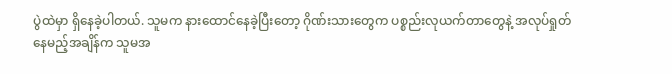ပွဲထဲမှာ ရှိနေခဲ့ပါတယ်. သူမက နားထောင်နေခဲ့ပြီးတော့ ဂိုဏ်းသားတွေက ပစ္စည်းလုယက်တာတွေနဲ့ အလုပ်ရှုတ်နေမည့်အချိန်က သူမအ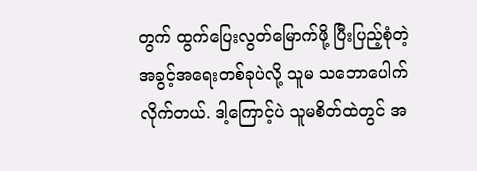တွက် ထွက်ပြေးလွတ်မြောက်ဖို့ ပြီးပြည့်စုံတဲ့အခွင့်အရေးတစ်ခုပဲလို့ သူမ သဘောပေါက်လိုက်တယ်. ဒါ့ကြောင့်ပဲ သူမစိတ်ထဲတွင် အ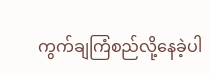ကွက်ချကြံစည်လို့နေခဲ့ပါ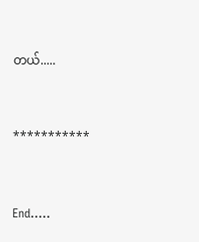တယ်.....


***********


End.....